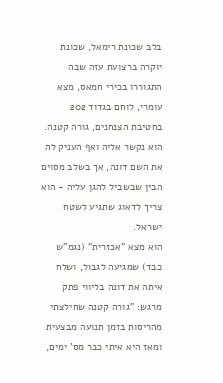בלב שכונת רימאל, שכונת יוקרה ברצועת עזה שבה התגוררו בכירי חמאס, מצא עומרי, לוחם בגדוד 202 בחטיבת הצנחנים, גורה קטנה. הוא נקשר אליה ואף העניק לה את השם דונה, אך בשלב מסוים הבין שבשביל להגן עליה - הוא צריך לדאוג שתגיע לשטח ישראל.
הוא מצא "אכזרית" (נגמ"ש כבד) שמגיעה לגבול, ושלח איתה את דונה בליווי פתק מרגש: "גורה קטנה שחילצתי מהריסות בזמן תנועה מבצעית ומאז היא איתי כבר מס' ימים,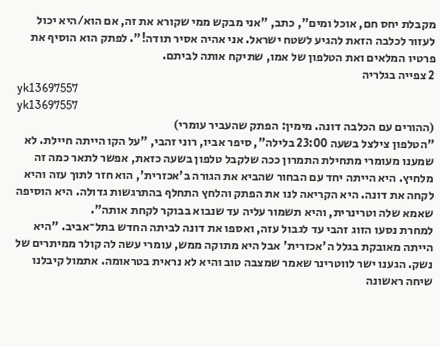מקבלת יחס חם, אוכל ומים", כתב, "אני מבקש ממי שקורא את זה, אם הוא/היא יכול לעזור לכלבה הזאת להגיע לשטח ישראל. אני אהיה אסיר תודה!". לפתק הוא הוסיף את פרטיו המלאים ואת הטלפון של אמו, שתיקח אותה לביתם.
2 צפייה בגלריה
yk13697557
yk13697557
(ההורים עם הכלבה דונה. מימין: הפתק שהעביר עומרי)
"הטלפון צילצל בשעה 23:00 בלילה", סיפר אביו, רוני זהבי, "על הקו הייתה חיילת. לא שמענו מעומרי מתחילת התמרון ככה שלקבל טלפון בשעה כזאת, אפשר לתאר כמה זה מלחיץ. היא הייתה יחד עם הבחור שהביא את הגורה ב'אכזרית', הוא חזר לתוך עזה והיא לקחה את דונה. היא הקריאה לנו את הפתק והלחץ התחלף בהתרגשות גדולה. היא הוסיפה שאמא שלה וטרינרית, והיא תשמור עליה עד שנבוא בבוקר לקחת אותה".
למחרת נסעו הזוג זהבי עד לגבול עזה, ואספו את דונה לביתה החדש בתל־אביב. "היא הייתה מאובקת בגלל ה'אכזרית' אבל היא מתוקה ממש, עומרי עשה לה קולר ממיתרים של נשק. הגענו ישר לווטרינר שאמר שמצבה טוב והיא לא נראית בטראומה. אתמול קיבלנו שיחה ראשונה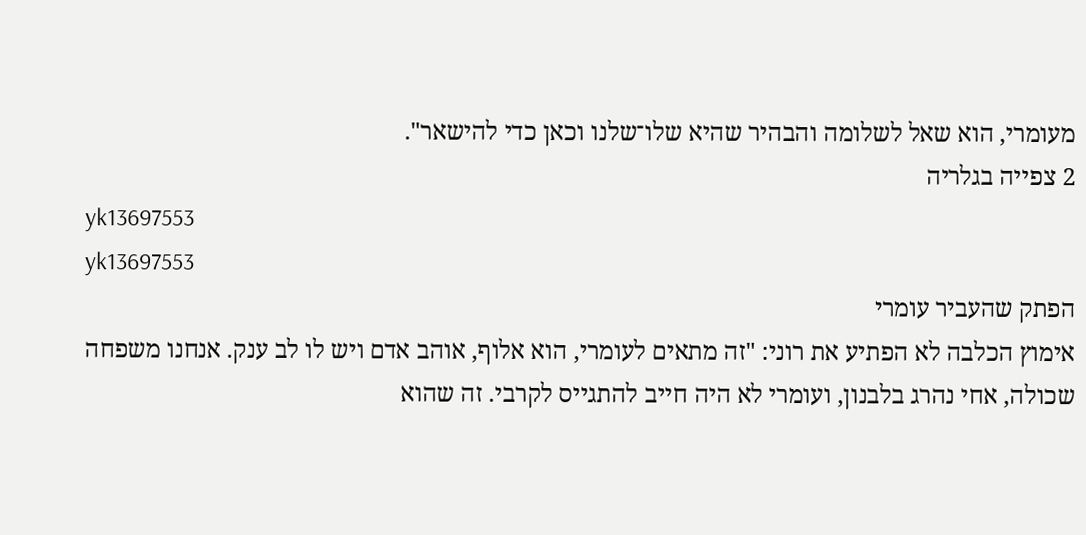מעומרי, הוא שאל לשלומה והבהיר שהיא שלו־שלנו וכאן כדי להישאר".
2 צפייה בגלריה
yk13697553
yk13697553
הפתק שהעביר עומרי
אימוץ הכלבה לא הפתיע את רוני: "זה מתאים לעומרי, הוא אלוף, אוהב אדם ויש לו לב ענק. אנחנו משפחה שכולה, אחי נהרג בלבנון, ועומרי לא היה חייב להתגייס לקרבי. זה שהוא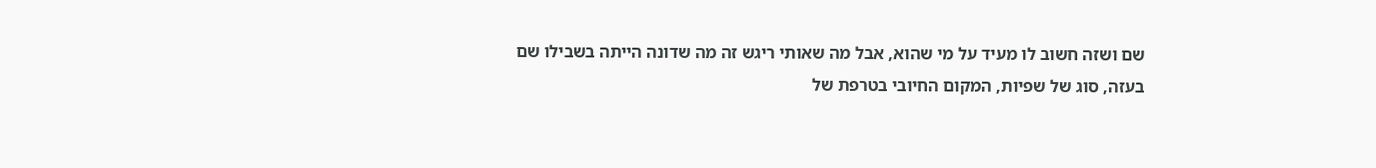שם ושזה חשוב לו מעיד על מי שהוא, אבל מה שאותי ריגש זה מה שדונה הייתה בשבילו שם בעזה, סוג של שפיות, המקום החיובי בטרפת של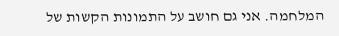המלחמה. אני גם חושב על התמונות הקשות של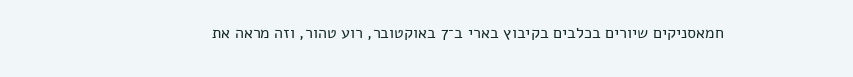חמאסניקים שיורים בכלבים בקיבוץ בארי ב־7 באוקטובר, רוע טהור, וזה מראה את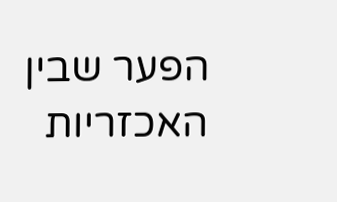הפער שבין האכזריות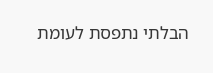הבלתי נתפסת לעומת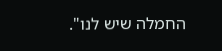החמלה שיש לנו".